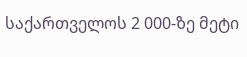საქართველოს 2 000-ზე მეტი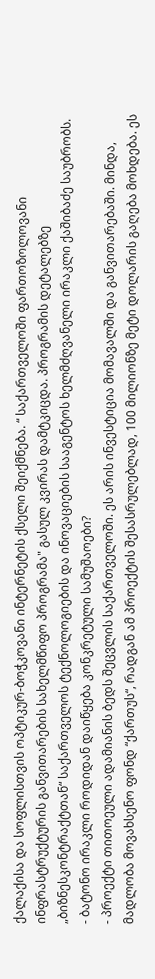ქალაქისა და სოფლისთვის ოპტიკურ-ბოჭკოვანი ინტერნეტის ქსელი შეიქმნება. “ საქართველოში ფართოზოლოვანი ინფრასტრუქტურის განვითარების სახელმწიფო პროგრამა" გასულ კვირას დამტკიცდა. პროგრამის დეტალებზე „ბიზნესკონტრაქტთან“ საქართველოს ტექნოლოგიების და ინოვაციების სააგენტოს ხელმძღვანელი ირაკლი ქაშიბაძე საუბრობს.
- ბატონო ირაკლი როდიდან დაიწყება კონკრეტული სამუშაოები?
- პროექტი თითოეული ადამიანის ბედს შეცვლის საქართველოში. ეს არის ინვესტიცია მომავალში და განვითარებაში. მინდა, მადლობა მოვახსენო ფონდ “ქართუს“, რადგან ამ პროექტის შესასრულებლად, 100 მილიონზე მეტი დოლარის გაღება მოხდება. ეს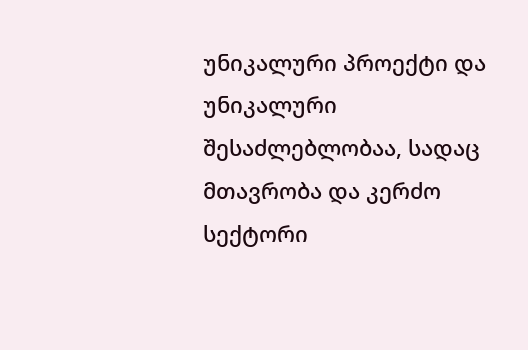უნიკალური პროექტი და უნიკალური შესაძლებლობაა, სადაც მთავრობა და კერძო სექტორი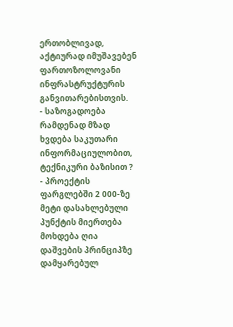ერთობლივად, აქტიურად იმუშავებენ ფართოზოლოვანი ინფრასტრუქტურის განვითარებისთვის.
- საზოგადოება რამდენად მზად ხვდება საკუთარი ინფორმაციულობით, ტექნიკური ბაზისით ?
- პროექტის ფარგლებში 2 000-ზე მეტი დასახლებული პუნქტის მიერთება მოხდება ღია დაშვების პრინციპზე დამყარებულ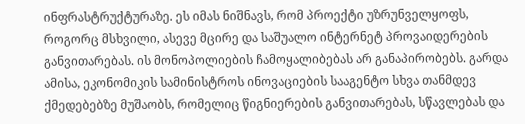ინფრასტრუქტურაზე. ეს იმას ნიშნავს, რომ პროექტი უზრუნველყოფს, როგორც მსხვილი, ასევე მცირე და საშუალო ინტერნეტ პროვაიდერების განვითარებას. ის მონოპოლიების ჩამოყალიბებას არ განაპირობებს. გარდა ამისა, ეკონომიკის სამინისტროს ინოვაციების სააგენტო სხვა თანმდევ ქმედებებზე მუშაობს, რომელიც წიგნიერების განვითარებას, სწავლებას და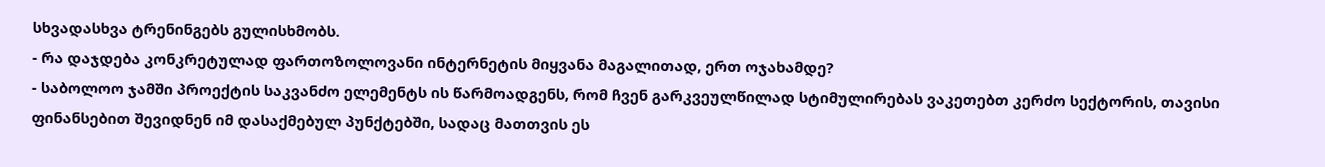სხვადასხვა ტრენინგებს გულისხმობს.
- რა დაჯდება კონკრეტულად ფართოზოლოვანი ინტერნეტის მიყვანა მაგალითად, ერთ ოჯახამდე?
- საბოლოო ჯამში პროექტის საკვანძო ელემენტს ის წარმოადგენს, რომ ჩვენ გარკვეულწილად სტიმულირებას ვაკეთებთ კერძო სექტორის, თავისი ფინანსებით შევიდნენ იმ დასაქმებულ პუნქტებში, სადაც მათთვის ეს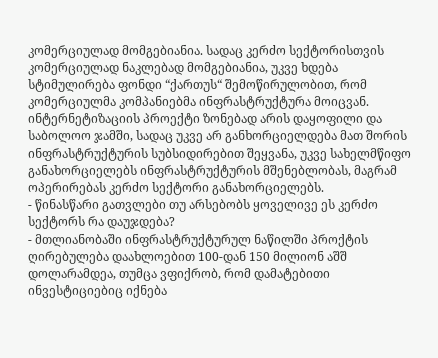კომერციულად მომგებიანია. სადაც კერძო სექტორისთვის კომერციულად ნაკლებად მომგებიანია, უკვე ხდება სტიმულირება ფონდი “ქართუს“ შემოწირულობით, რომ კომერციულმა კომპანიებმა ინფრასტრუქტურა მოიცვან.
ინტერნეტიზაციის პროექტი ზონებად არის დაყოფილი და საბოლოო ჯამში, სადაც უკვე არ განხორციელდება მათ შორის ინფრასტრუქტურის სუბსიდირებით შეყვანა, უკვე სახელმწიფო განახორციელებს ინფრასტრუქტურის მშენებლობას, მაგრამ ოპერირებას კერძო სექტორი განახორციელებს.
- წინასწარი გათვლები თუ არსებობს ყოველივე ეს კერძო სექტორს რა დაუჯდება?
- მთლიანობაში ინფრასტრუქტურულ ნაწილში პროქტის ღირებულება დაახლოებით 100-დან 150 მილიონ აშშ დოლარამდეა, თუმცა ვფიქრობ, რომ დამატებითი ინვესტიციებიც იქნება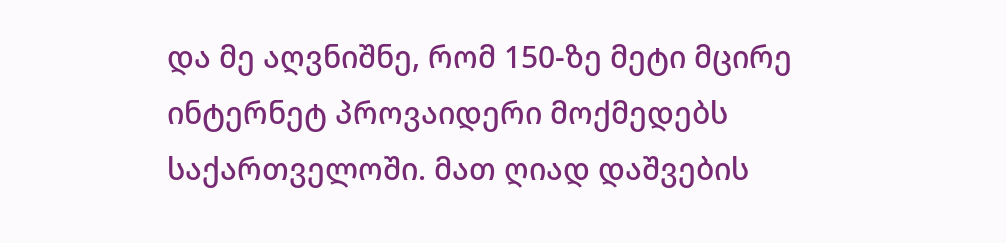და მე აღვნიშნე, რომ 150-ზე მეტი მცირე ინტერნეტ პროვაიდერი მოქმედებს საქართველოში. მათ ღიად დაშვების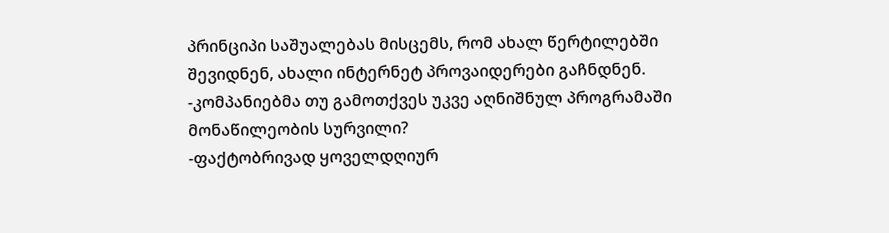პრინციპი საშუალებას მისცემს, რომ ახალ წერტილებში შევიდნენ, ახალი ინტერნეტ პროვაიდერები გაჩნდნენ.
-კომპანიებმა თუ გამოთქვეს უკვე აღნიშნულ პროგრამაში მონაწილეობის სურვილი?
-ფაქტობრივად ყოველდღიურ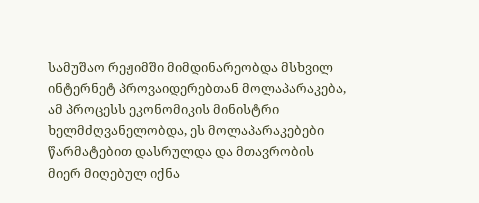სამუშაო რეჟიმში მიმდინარეობდა მსხვილ ინტერნეტ პროვაიდერებთან მოლაპარაკება, ამ პროცესს ეკონომიკის მინისტრი ხელმძღვანელობდა, ეს მოლაპარაკებები წარმატებით დასრულდა და მთავრობის მიერ მიღებულ იქნა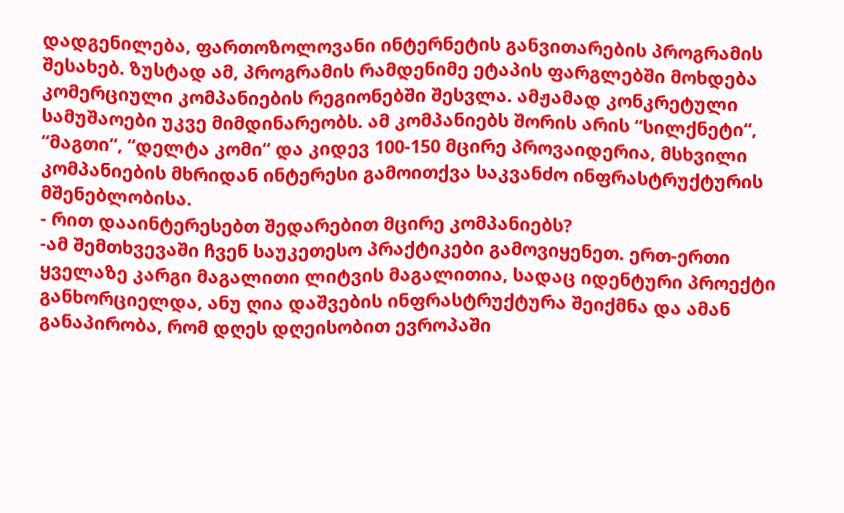დადგენილება, ფართოზოლოვანი ინტერნეტის განვითარების პროგრამის შესახებ. ზუსტად ამ, პროგრამის რამდენიმე ეტაპის ფარგლებში მოხდება კომერციული კომპანიების რეგიონებში შესვლა. ამჟამად კონკრეტული სამუშაოები უკვე მიმდინარეობს. ამ კომპანიებს შორის არის “სილქნეტი“, “მაგთი“, “დელტა კომი“ და კიდევ 100-150 მცირე პროვაიდერია, მსხვილი კომპანიების მხრიდან ინტერესი გამოითქვა საკვანძო ინფრასტრუქტურის მშენებლობისა.
- რით დააინტერესებთ შედარებით მცირე კომპანიებს?
-ამ შემთხვევაში ჩვენ საუკეთესო პრაქტიკები გამოვიყენეთ. ერთ-ერთი ყველაზე კარგი მაგალითი ლიტვის მაგალითია, სადაც იდენტური პროექტი განხორციელდა, ანუ ღია დაშვების ინფრასტრუქტურა შეიქმნა და ამან განაპირობა, რომ დღეს დღეისობით ევროპაში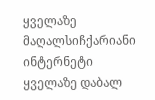ყველაზე მაღალსიჩქარიანი ინტერნეტი ყველაზე დაბალ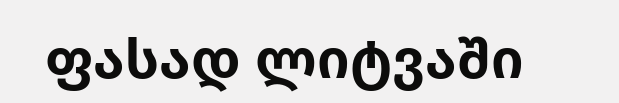ფასად ლიტვაში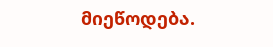მიეწოდება.